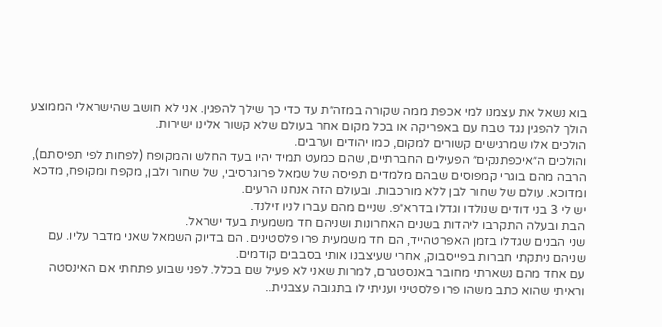בוא נשאל את עצמנו למי אכפת ממה שקורה במזה״ת עד כדי כך שילך להפגין. אני לא חושב שהישראלי הממוצע הולך להפגין נגד טבח עם באפריקה או בכל מקום אחר בעולם שלא קשור אלינו ישירות.
הולכים אלו שמרגישים קשורים למקום, כמו יהודים וערבים.
והולכים ה״איכפתנקים״ הפעילים החברתיים, שהם כמעט תמיד יהיו בעד החלש והמקופח (לפחות לפי תפיסתם), הרבה מהם בוגרי קמפוסים שבהם מלמדים תפיסה של שמאל פרוגרסיבי, של שחור ולבן, מקפח ומקופח, מדכא ומדוכא. עולם של שחור לבן ללא מורכבות. ובעולם הזה אנחנו הרעים.
יש לי 3 בני דודים שנולדו וגדלו בדרא״פ. שניים מהם עברו לניו זילנד.
הבת ובעלה התקרבו ליהדות בשנים האחרונות ושניהם חד משמעית בעד ישראל.
שני הבנים שגדלו בזמן האפרטהייד, הם חד משמעית פרו פלסטינים. הם בדיוק השמאל שאני מדבר עליו. עם שניהם ניתקתי חברות בפייסבוק, אחרי שעיצבנו אותי בסבבים קודמים.
עם אחד מהם נשארתי מחובר באנסטגרם, למרות שאני לא פעיל שם בכלל. לפני שבוע פתחתי אם האינסטה וראיתי שהוא כתב משהו פרו פלסטיני ועניתי לו בתגובה עצבנית..